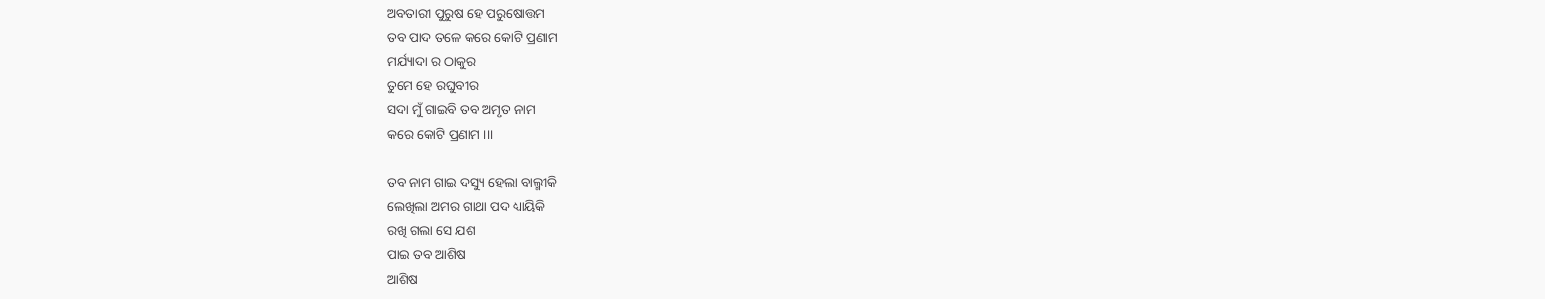ଅବତାରୀ ପୁରୁଷ ହେ ପରୁଷୋତ୍ତମ
ତବ ପାଦ ତଳେ କରେ କୋଟି ପ୍ରଣାମ
ମର୍ଯ୍ୟାଦା ର ଠାକୁର
ତୁମେ ହେ ରଘୁବୀର
ସଦା ମୁଁ ଗାଇବି ତବ ଅମୃତ ନାମ
କରେ କୋଟି ପ୍ରଣାମ ।।।

ତବ ନାମ ଗାଇ ଦସ୍ୟୁ ହେଲା ବାଲ୍ମୀକି
ଲେଖିଲା ଅମର ଗାଥା ପଦ ଧ୍ୟାୟିକି
ରଖି ଗଲା ସେ ଯଶ
ପାଇ ତବ ଆଶିଷ
ଆଶିଷ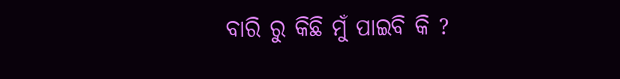ବାରି ରୁ କିଛି ମୁଁ ପାଇବି କି ?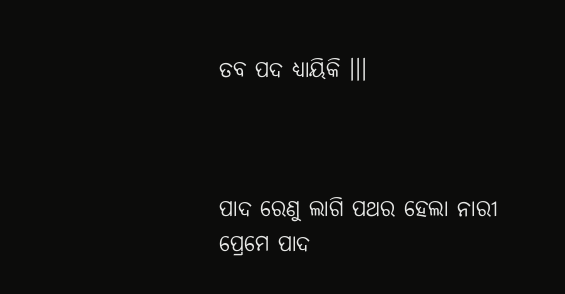ତବ ପଦ ଧ୍ୟାୟିକି ।।।



ପାଦ ରେଣୁ ଲାଗି ପଥର ହେଲା ନାରୀ
ପ୍ରେମେ ପାଦ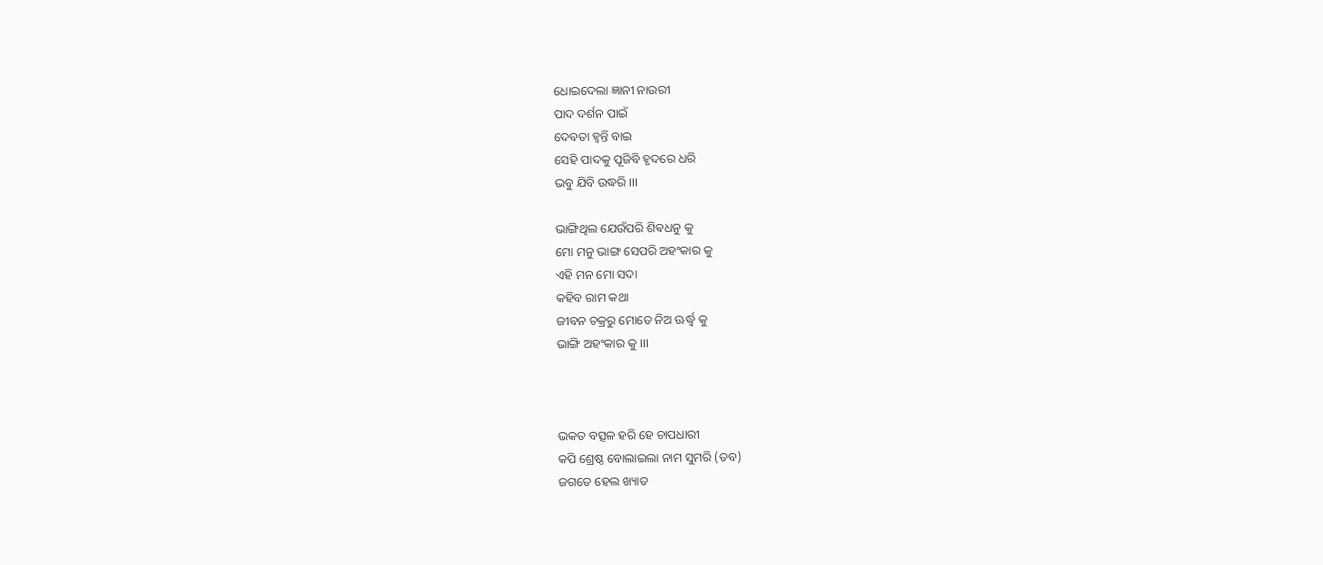ଧୋଇଦେଲା ଜ୍ଞାନୀ ନାଉରୀ
ପାଦ ଦର୍ଶନ ପାଇଁ
ଦେବତା ହ୍ୱନ୍ତି ବାଇ
ସେହି ପାଦକୁ ପୂଜିବି ହୃଦରେ ଧରି
ଭବୁ ଯିବି ଉଦ୍ଧରି ।।।

ଭାଙ୍ଗିଥିଲ ଯେଉଁପରି ଶିଵଧନୁ କୁ
ମୋ ମନୁ ଭାଙ୍ଗ ସେପରି ଅହଂକାର କୁ
ଏହି ମନ ମୋ ସଦା
କହିବ ରାମ କଥା
ଜୀବନ ଚକ୍ରରୁ ମୋତେ ନିଅ ଊର୍ଦ୍ଧ୍ବ କୁ
ଭାଙ୍ଗି ଅହଂକାର କୁ ।।।



ଭକତ ବତ୍ସଳ ହରି ହେ ଚାପଧାରୀ
କପି ଶ୍ରେଷ୍ଠ ବୋଲାଇଲା ନାମ ସୁମରି (ତବ)
ଜଗତେ ହେଲ ଖ୍ୟାତ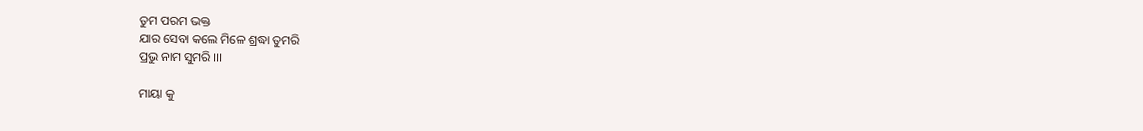ତୁମ ପରମ ଭକ୍ତ
ଯାର ସେବା କଲେ ମିଳେ ଶ୍ରଦ୍ଧା ତୁମରି
ପ୍ରଭୁ ନାମ ସୁମରି ।।।

ମାୟା କୁ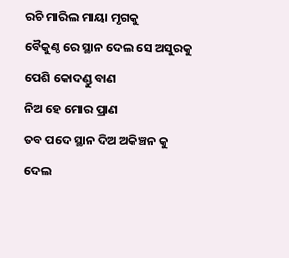ରଚି ମାରିଲ ମାୟା ମୃଗକୁ
ବୈକୁଣ୍ଠ ରେ ସ୍ଥାନ ଦେଲ ସେ ଅସୁରକୁ
ପେଶି କୋଦଣ୍ଡୁ ବାଣ
ନିଅ ହେ ମୋର ପ୍ରାଣ
ତବ ପଦେ ସ୍ଥାନ ଦିଅ ଅକିଞ୍ଚନ କୁ
ଦେଲ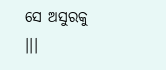ସେ ଅସୁରକୁ ।।।